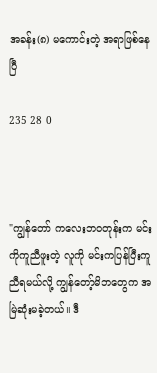အခန်း(၈) မကောင်းတဲ့ အရာဖြစ်နေပြီ

235 28 0



"ကျွန်တော် ကလေးဘဝတုန်းက မင်းကိုကူညီဖူးတဲ့ လူကို မင်းကပြန်ပြီးကူညီရမယ်လို့ ကျွန်တော့်မိဘတွေက အမြဲဆုံးမခဲ့တယ်။ ဒီ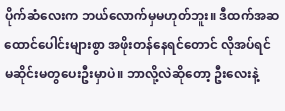ပိုက်ဆံလေးက ဘယ်လောက်မှမဟုတ်ဘူး။ ဒီထက်အဆထောင်ပေါင်းများစွာ အဖိုးတန်နေရင်တောင် လိုအပ်ရင် မဆိုင်းမတွပေးဦးမှာပဲ။ ဘာလို့လဲဆိုတော့ ဦးလေးနဲ့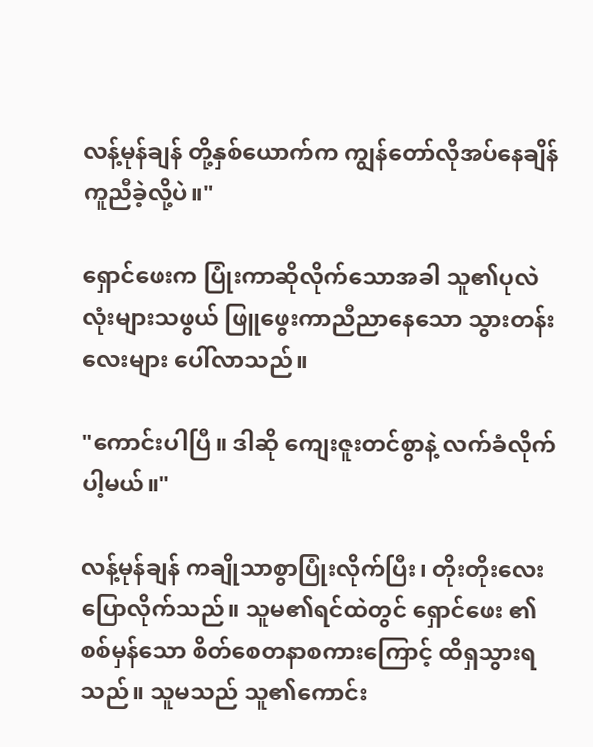လန့်မုန်ချန် တို့နှစ်ယောက်က ကျွန်တော်လိုအပ်နေချိန် ကူညီခဲ့လို့ပဲ။"

ရှောင်ဖေးက ပြုံးကာဆိုလိုက်သောအခါ သူ၏ပုလဲလုံးများသဖွယ် ဖြူဖွေးကာညီညာနေသော သွားတန်းလေးများ ပေါ်လာသည်။

"ကောင်းပါပြီ။ ဒါဆို ကျေးဇူးတင်စွာနဲ့ လက်ခံလိုက်ပါ့မယ်။"

လန့်မုန်ချန် ကချိုသာစွာပြုံးလိုက်ပြီး၊ တိုးတိုးလေး ပြောလိုက်သည်။ သူမ၏ရင်ထဲတွင် ရှောင်ဖေး ၏စစ်မှန်သော စိတ်စေတနာစကားကြောင့် ထိရှသွားရသည်။ သူမသည် သူ၏ကောင်း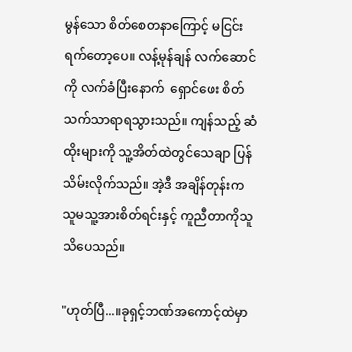မွန်သော စိတ်စေတနာကြောင့် မငြင်းရက်တော့‌ပေ။ လန့်မုန်ချန် လက်ဆောင်ကို လက်ခံပြီးနောက်  ရှောင်ဖေး စိတ်သက်သာရာရသွားသည်။ ကျန်သည့် ဆံထိုးများကို သူ့အိတ်ထဲတွင်သေချာ ပြန်သိမ်းလိုက်သည်။ အဲ့ဒီ အချိန်တုန်းက သူမသူ့အားစိတ်ရင်းနှင့် ကူညီတာကိုသူသိပေသည်။

"ဟုတ်ပြီ...။ခုရှင့်ဘဏ်အကောင့်ထဲမှာ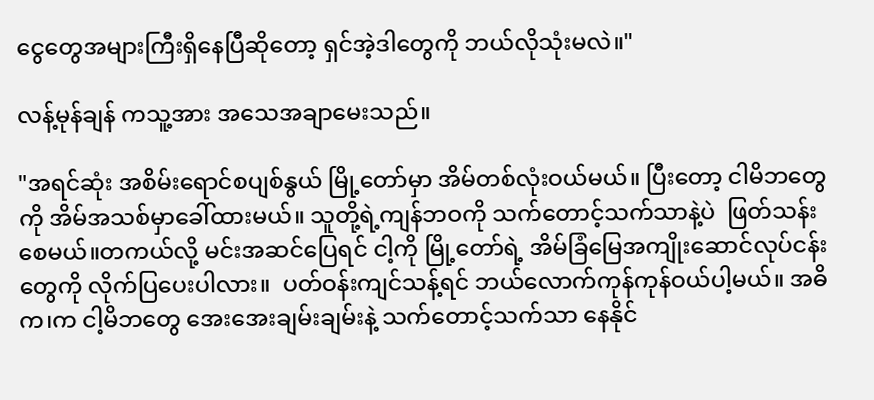ငွေတွေအများကြီးရှိနေပြီဆိုတော့ ရှင်အဲ့ဒါတွေကို ဘယ်လိုသုံးမလဲ။"

လန့်မုန်ချန် ကသူ့အား အသေအချာမေးသည်။

"အရင်ဆုံး အစိမ်းရောင်စပျစ်နွယ် မြို့တော်မှာ အိမ်တစ်လုံးဝယ်မယ်။ ပြီးတော့ ငါမိဘတွေကို အိမ်အသစ်မှာခေါ်ထားမယ်။ သူတို့ရဲ့ကျန်ဘဝကို သက်တောင့်သက်သာနဲ့ပဲ  ဖြတ်သန်းစေမယ်။တကယ်လို့ မင်းအဆင်ပြေရင် ငါ့ကို မြို့တော်ရဲ့ အိမ်ခြံမြေအကျိုးဆောင်လုပ်ငန်းတွေကို လိုက်ပြပေးပါလား။  ပတ်ဝန်းကျင်သန့်ရင် ဘယ်လောက်ကုန်ကုန်ဝယ်ပါ့မယ်။ အဓိက၊က ငါ့မိဘတွေ အေးအေးချမ်းချမ်းနဲ့ သက်တောင့်သက်သာ နေနိုင်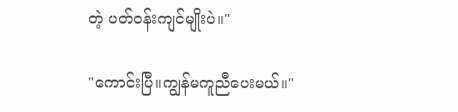တဲ့ ပတ်ဝန်းကျင်မျိုးပဲ။"

"ကောင်းပြီ။ကျွန်မကူညီပေးမယ်။"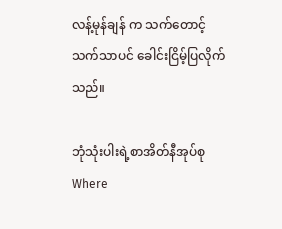လန့်မုန်ချန် က သက်တောင့်သက်သာပင် ခေါင်းငြိမ့်ပြလိုက်သည်။

ဘုံသုံးပါးရဲ့စာအိတ်နီအုပ်စုWhere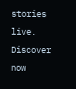stories live. Discover now